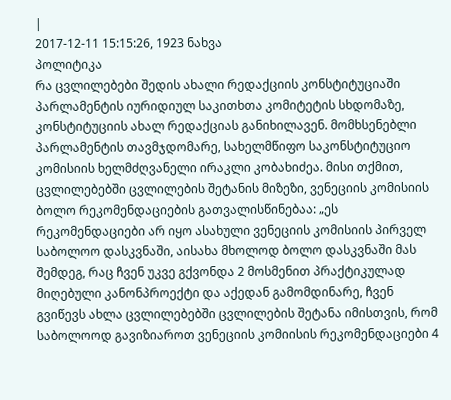|
2017-12-11 15:15:26, 1923 ნახვა
პოლიტიკა
რა ცვლილებები შედის ახალი რედაქციის კონსტიტუციაში
პარლამენტის იურიდიულ საკითხთა კომიტეტის სხდომაზე, კონსტიტუციის ახალ რედაქციას განიხილავენ. მომხსენებლი პარლამენტის თავმჯდომარე, სახელმწიფო საკონსტიტუციო კომისიის ხელმძღვანელი ირაკლი კობახიძეა. მისი თქმით, ცვლილებებში ცვლილების შეტანის მიზეზი, ვენეციის კომისიის ბოლო რეკომენდაციების გათვალისწინებაა: „ეს რეკომენდაციები არ იყო ასახული ვენეციის კომისიის პირველ საბოლოო დასკვნაში, აისახა მხოლოდ ბოლო დასკვნაში მას შემდეგ, რაც ჩვენ უკვე გქვონდა 2 მოსმენით პრაქტიკულად მიღებული კანონპროექტი და აქედან გამომდინარე, ჩვენ გვიწევს ახლა ცვლილებებში ცვლილების შეტანა იმისთვის, რომ საბოლოოდ გავიზიაროთ ვენეციის კომიისის რეკომენდაციები 4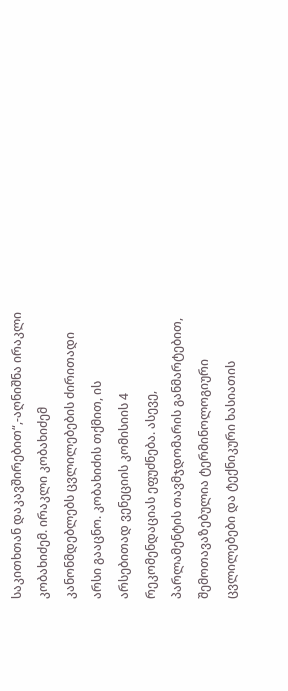საკითხთან დაკავშირებით“,-აღნიშნა ირაკლი კობახიძემ. ირაკლი კობახიძემ კანონმდებლებს ცვლილებების ძირითადი არსი გააცნო. კობახიძის თქმით, ის არსებითად ვენეციის კომისიის 4 რეკომენდაციას ეფუძნება. ასევე, პარლამენტის თავმჯდომარის განმარტებით, შემოთავაზებულია ტერმინოლოგიური ცვლილებები და ტექნიკური ხასიათის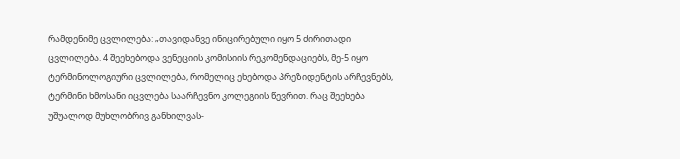რამდენიმე ცვლილება: „თავიდანვე ინიცირებული იყო 5 ძირითადი ცვლილება. 4 შეეხებოდა ვენეციის კომისიის რეკომენდაციებს, მე-5 იყო ტერმინოლოგიური ცვლილება, რომელიც ეხებოდა პრეზიდენტის არჩევნებს, ტერმინი ხმოსანი იცვლება საარჩევნო კოლეგიის წევრით. რაც შეეხება უშუალოდ მუხლობრივ განხილვას-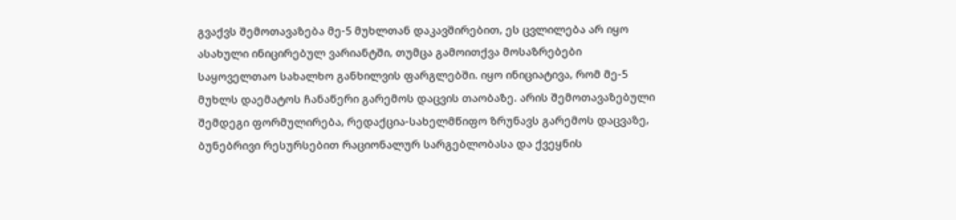გვაქვს შემოთავაზება მე-5 მუხლთან დაკავშირებით, ეს ცვლილება არ იყო ასახული ინიცირებულ ვარიანტში, თუმცა გამოითქვა მოსაზრებები საყოველთაო სახალხო განხილვის ფარგლებში. იყო ინიციატივა, რომ მე-5 მუხლს დაემატოს ჩანაწერი გარემოს დაცვის თაობაზე. არის შემოთავაზებული შემდეგი ფორმულირება, რედაქცია-სახელმწიფო ზრუნავს გარემოს დაცვაზე, ბუნებრივი რესურსებით რაციონალურ სარგებლობასა და ქვეყნის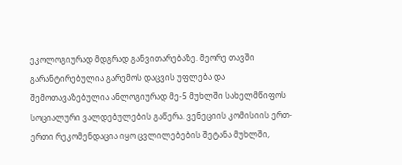ეკოლოგიურად მდგრად განვითარებაზე. მეორე თავში გარანტირებულია გარემოს დაცვის უფლება და შემოთავაზებულია ანლოგიურად მე-5 მუხლში სახელმწიფოს სოციალური ვალდებულების გაწერა. ვენეციის კომისიის ერთ-ერთი რეკომენდაცია იყო ცვლილებების შეტანა მუხლში,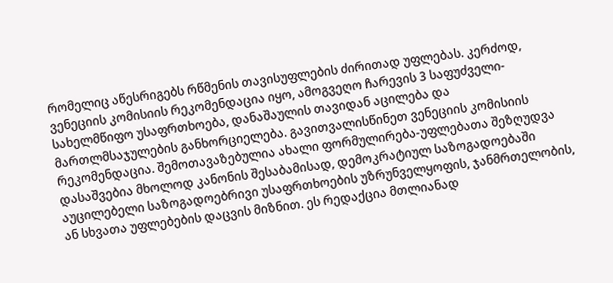რომელიც აწესრიგებს რწმენის თავისუფლების ძირითად უფლებას. კერძოდ, ვენეციის კომისიის რეკომენდაცია იყო, ამოგვეღო ჩარევის 3 საფუძველი-სახელმწიფო უსაფრთხოება, დანაშაულის თავიდან აცილება და მართლმსაჯულების განხორციელება. გავითვალისწინეთ ვენეციის კომისიის რეკომენდაცია. შემოთავაზებულია ახალი ფორმულირება-უფლებათა შეზღუდვა დასაშვებია მხოლოდ კანონის შესაბამისად, დემოკრატიულ საზოგადოებაში აუცილებელი საზოგადოებრივი უსაფრთხოების უზრუნველყოფის, ჯანმრთელობის, ან სხვათა უფლებების დაცვის მიზნით. ეს რედაქცია მთლიანად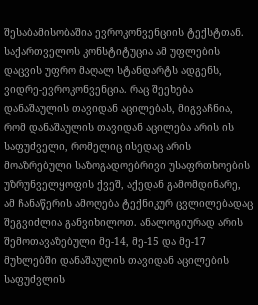შესაბამისობაშია ევროკონვენციის ტექსტთან. საქართველოს კონსტიტუცია ამ უფლების დაცვის უფრო მაღალ სტანდარტს ადგენს, ვიდრე-ევროკონვენცია. რაც შეეხება დანაშაულის თავიდან აცილებას, მიგვაჩნია, რომ დანაშაულის თავიდან აცილება არის ის საფუძველი, რომელიც ისედაც არის მოაზრებული საზოგადოებრივი უსაფრთხოების უზრუნველყოფის ქვეშ, აქედან გამომდინარე, ამ ჩანაწერის ამოღება ტექნიკურ ცვლილებადაც შეგვიძლია განვიხილოთ. ანალოგიურად არის შემოთავაზებული მე-14, მე-15 და მე-17 მუხლებში დანაშაულის თავიდან აცილების საფუძვლის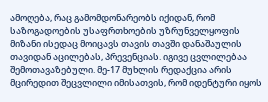ამოღება, რაც გამომდონარეობს იქიდან, რომ საზოგადოების უსაფრთხოების უზრუნველყოფის მიზანი ისედაც მოიცავს თავის თავში დანაშაულის თავიდან აცილებას, პრევენციას. იგივე ცვლილებაა შემოთავაზებული. მე-17 მუხლის რედაქცია არის მცირედით შეცვლილი იმისათვის, რომ იდენტური იყოს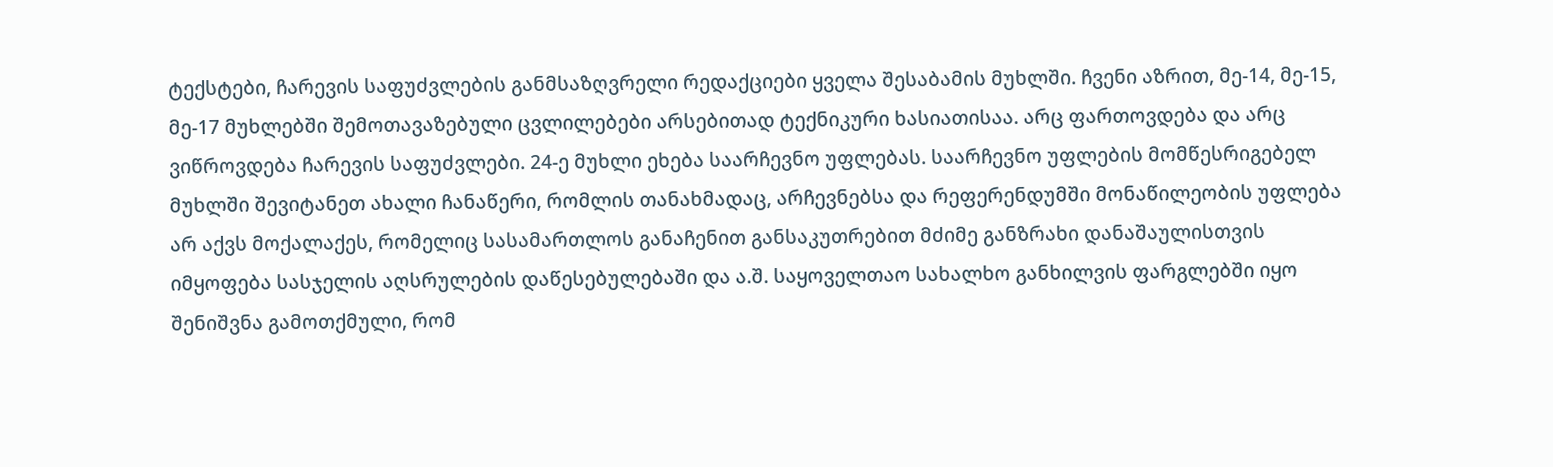ტექსტები, ჩარევის საფუძვლების განმსაზღვრელი რედაქციები ყველა შესაბამის მუხლში. ჩვენი აზრით, მე-14, მე-15, მე-17 მუხლებში შემოთავაზებული ცვლილებები არსებითად ტექნიკური ხასიათისაა. არც ფართოვდება და არც ვიწროვდება ჩარევის საფუძვლები. 24-ე მუხლი ეხება საარჩევნო უფლებას. საარჩევნო უფლების მომწესრიგებელ მუხლში შევიტანეთ ახალი ჩანაწერი, რომლის თანახმადაც, არჩევნებსა და რეფერენდუმში მონაწილეობის უფლება არ აქვს მოქალაქეს, რომელიც სასამართლოს განაჩენით განსაკუთრებით მძიმე განზრახი დანაშაულისთვის იმყოფება სასჯელის აღსრულების დაწესებულებაში და ა.შ. საყოველთაო სახალხო განხილვის ფარგლებში იყო შენიშვნა გამოთქმული, რომ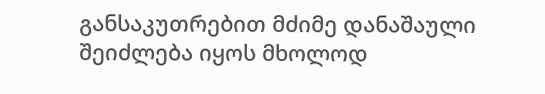განსაკუთრებით მძიმე დანაშაული შეიძლება იყოს მხოლოდ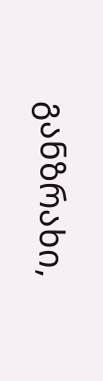განზრახი,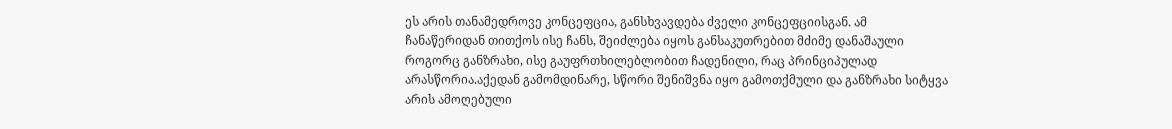ეს არის თანამედროვე კონცეფცია, განსხვავდება ძველი კონცეფციისგან. ამ ჩანაწერიდან თითქოს ისე ჩანს, შეიძლება იყოს განსაკუთრებით მძიმე დანაშაული როგორც განზრახი, ისე გაუფრთხილებლობით ჩადენილი, რაც პრინციპულად არასწორია.აქედან გამომდინარე, სწორი შენიშვნა იყო გამოთქმული და განზრახი სიტყვა არის ამოღებული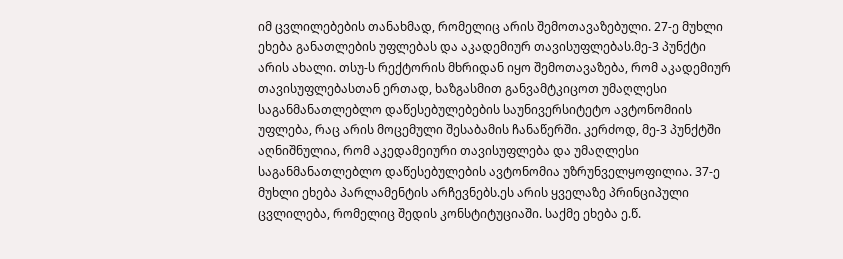იმ ცვლილებების თანახმად, რომელიც არის შემოთავაზებული. 27-ე მუხლი ეხება განათლების უფლებას და აკადემიურ თავისუფლებას.მე-3 პუნქტი არის ახალი. თსუ-ს რექტორის მხრიდან იყო შემოთავაზება, რომ აკადემიურ თავისუფლებასთან ერთად, ხაზგასმით განვამტკიცოთ უმაღლესი საგანმანათლებლო დაწესებულებების საუნივერსიტეტო ავტონომიის უფლება, რაც არის მოცემული შესაბამის ჩანაწერში. კერძოდ, მე-3 პუნქტში აღნიშნულია, რომ აკედამეიური თავისუფლება და უმაღლესი საგანმანათლებლო დაწესებულების ავტონომია უზრუნველყოფილია. 37-ე მუხლი ეხება პარლამენტის არჩევნებს.ეს არის ყველაზე პრინციპული ცვლილება, რომელიც შედის კონსტიტუციაში. საქმე ეხება ე.წ.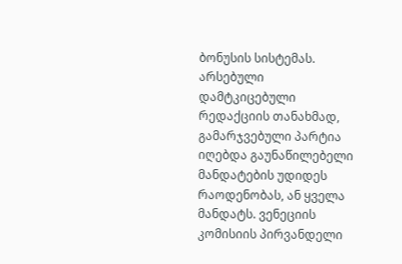ბონუსის სისტემას. არსებული დამტკიცებული რედაქციის თანახმად, გამარჯვებული პარტია იღებდა გაუნაწილებელი მანდატების უდიდეს რაოდენობას, ან ყველა მანდატს. ვენეციის კომისიის პირვანდელი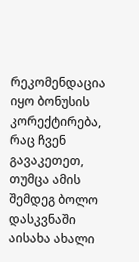რეკომენდაცია იყო ბონუსის კორექტირება, რაც ჩვენ გავაკეთეთ, თუმცა ამის შემდეგ ბოლო დასკვნაში აისახა ახალი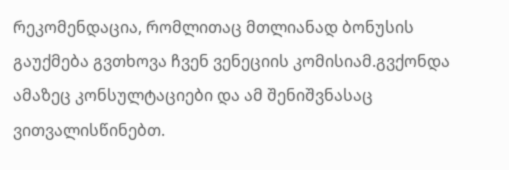რეკომენდაცია, რომლითაც მთლიანად ბონუსის გაუქმება გვთხოვა ჩვენ ვენეციის კომისიამ.გვქონდა ამაზეც კონსულტაციები და ამ შენიშვნასაც ვითვალისწინებთ.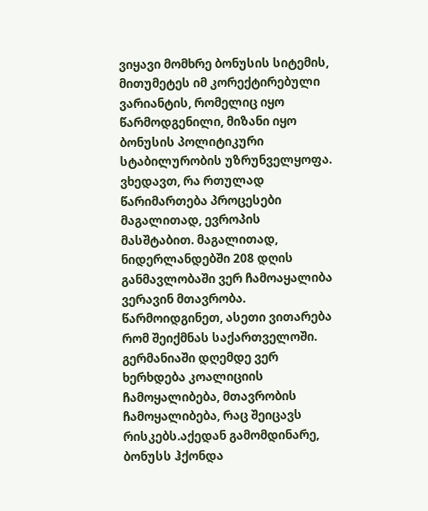ვიყავი მომხრე ბონუსის სიტემის, მითუმეტეს იმ კორექტირებული ვარიანტის, რომელიც იყო წარმოდგენილი, მიზანი იყო ბონუსის პოლიტიკური სტაბილურობის უზრუნველყოფა. ვხედავთ, რა რთულად წარიმართება პროცესები მაგალითად, ევროპის მასშტაბით. მაგალითად, ნიდერლანდებში 208 დღის განმავლობაში ვერ ჩამოაყალიბა ვერავინ მთავრობა. წარმოიდგინეთ, ასეთი ვითარება რომ შეიქმნას საქართველოში. გერმანიაში დღემდე ვერ ხერხდება კოალიციის ჩამოყალიბება, მთავრობის ჩამოყალიბება, რაც შეიცავს რისკებს.აქედან გამომდინარე, ბონუსს ჰქონდა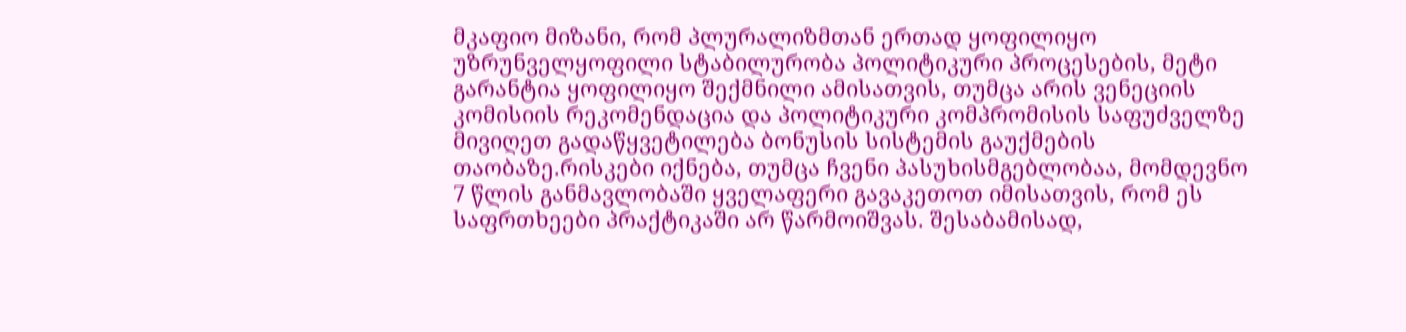მკაფიო მიზანი, რომ პლურალიზმთან ერთად ყოფილიყო უზრუნველყოფილი სტაბილურობა პოლიტიკური პროცესების, მეტი გარანტია ყოფილიყო შექმნილი ამისათვის, თუმცა არის ვენეციის კომისიის რეკომენდაცია და პოლიტიკური კომპრომისის საფუძველზე მივიღეთ გადაწყვეტილება ბონუსის სისტემის გაუქმების თაობაზე.რისკები იქნება, თუმცა ჩვენი პასუხისმგებლობაა, მომდევნო 7 წლის განმავლობაში ყველაფერი გავაკეთოთ იმისათვის, რომ ეს საფრთხეები პრაქტიკაში არ წარმოიშვას. შესაბამისად,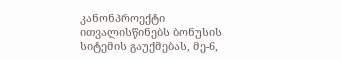კანონპროექტი ითვალისწინებს ბონუსის სიტემის გაუქმებას, მე-6,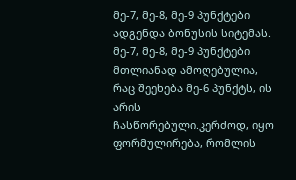მე-7, მე-8, მე-9 პუნქტები ადგენდა ბონუსის სიტემას. მე-7, მე-8, მე-9 პუნქტები მთლიანად ამოღებულია, რაც შეეხება მე-6 პუნქტს, ის არის ჩასწორებული.კერძოდ, იყო ფორმულირება, რომლის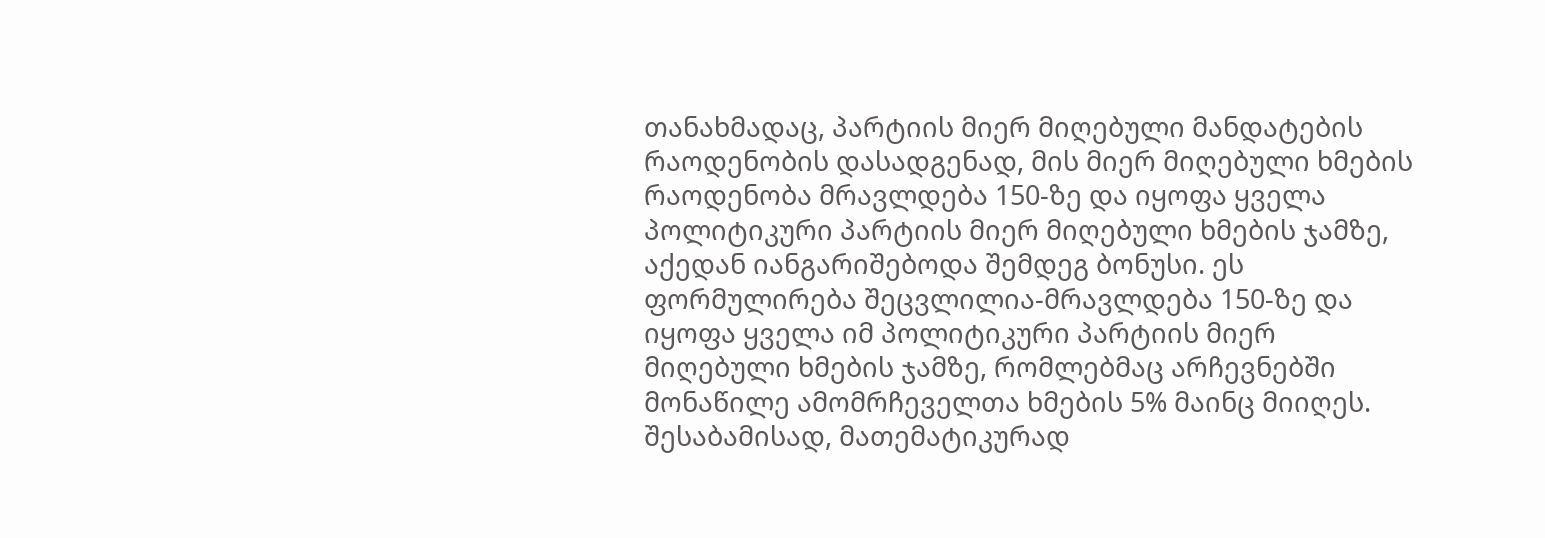თანახმადაც, პარტიის მიერ მიღებული მანდატების რაოდენობის დასადგენად, მის მიერ მიღებული ხმების რაოდენობა მრავლდება 150-ზე და იყოფა ყველა პოლიტიკური პარტიის მიერ მიღებული ხმების ჯამზე, აქედან იანგარიშებოდა შემდეგ ბონუსი. ეს ფორმულირება შეცვლილია-მრავლდება 150-ზე და იყოფა ყველა იმ პოლიტიკური პარტიის მიერ მიღებული ხმების ჯამზე, რომლებმაც არჩევნებში მონაწილე ამომრჩეველთა ხმების 5% მაინც მიიღეს. შესაბამისად, მათემატიკურად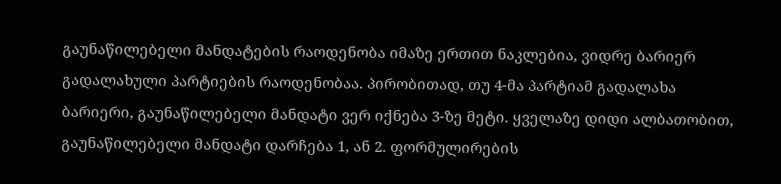გაუნაწილებელი მანდატების რაოდენობა იმაზე ერთით ნაკლებია, ვიდრე ბარიერ გადალახული პარტიების რაოდენობაა. პირობითად, თუ 4-მა პარტიამ გადალახა ბარიერი, გაუნაწილებელი მანდატი ვერ იქნება 3-ზე მეტი. ყველაზე დიდი ალბათობით, გაუნაწილებელი მანდატი დარჩება 1, ან 2. ფორმულირების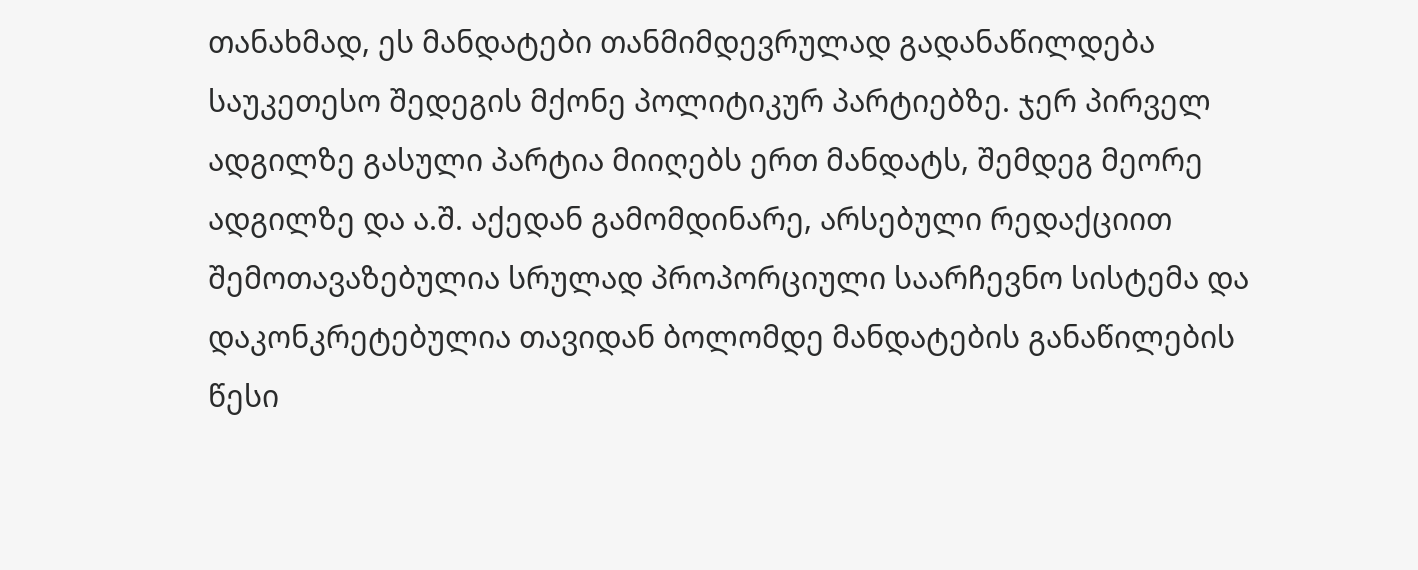თანახმად, ეს მანდატები თანმიმდევრულად გადანაწილდება საუკეთესო შედეგის მქონე პოლიტიკურ პარტიებზე. ჯერ პირველ ადგილზე გასული პარტია მიიღებს ერთ მანდატს, შემდეგ მეორე ადგილზე და ა.შ. აქედან გამომდინარე, არსებული რედაქციით შემოთავაზებულია სრულად პროპორციული საარჩევნო სისტემა და დაკონკრეტებულია თავიდან ბოლომდე მანდატების განაწილების წესი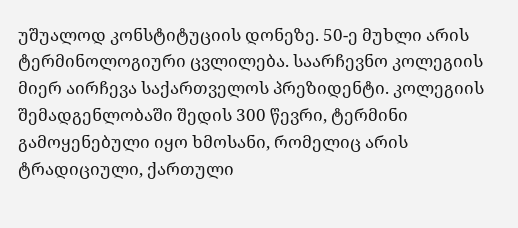უშუალოდ კონსტიტუციის დონეზე. 50-ე მუხლი არის ტერმინოლოგიური ცვლილება. საარჩევნო კოლეგიის მიერ აირჩევა საქართველოს პრეზიდენტი. კოლეგიის შემადგენლობაში შედის 300 წევრი, ტერმინი გამოყენებული იყო ხმოსანი, რომელიც არის ტრადიციული, ქართული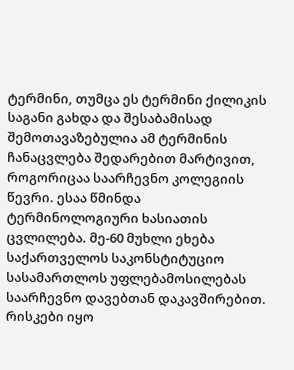ტერმინი, თუმცა ეს ტერმინი ქილიკის საგანი გახდა და შესაბამისად შემოთავაზებულია ამ ტერმინის ჩანაცვლება შედარებით მარტივით, როგორიცაა საარჩევნო კოლეგიის წევრი. ესაა წმინდა ტერმინოლოგიური ხასიათის ცვლილება. მე-60 მუხლი ეხება საქართველოს საკონსტიტუციო სასამართლოს უფლებამოსილებას საარჩევნო დავებთან დაკავშირებით. რისკები იყო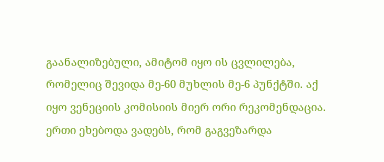გაანალიზებული, ამიტომ იყო ის ცვლილება, რომელიც შევიდა მე-60 მუხლის მე-6 პუნქტში. აქ იყო ვენეციის კომისიის მიერ ორი რეკომენდაცია. ერთი ეხებოდა ვადებს, რომ გაგვეზარდა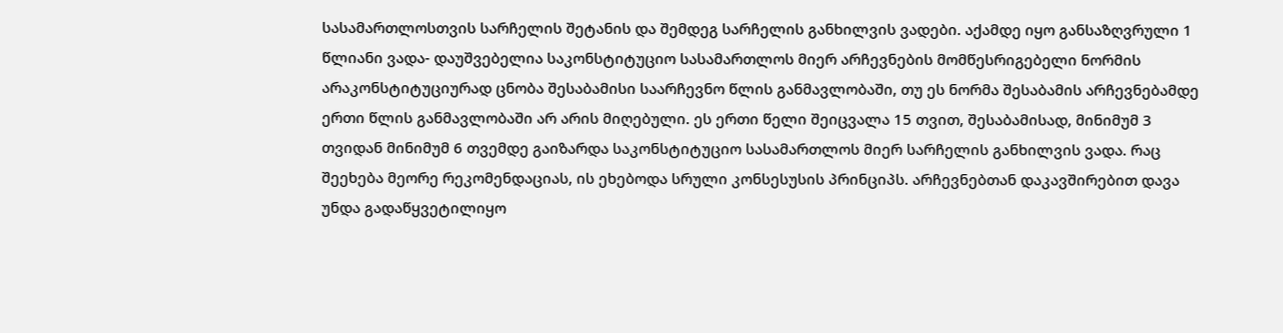სასამართლოსთვის სარჩელის შეტანის და შემდეგ სარჩელის განხილვის ვადები. აქამდე იყო განსაზღვრული 1 წლიანი ვადა- დაუშვებელია საკონსტიტუციო სასამართლოს მიერ არჩევნების მომწესრიგებელი ნორმის არაკონსტიტუციურად ცნობა შესაბამისი საარჩევნო წლის განმავლობაში, თუ ეს ნორმა შესაბამის არჩევნებამდე ერთი წლის განმავლობაში არ არის მიღებული. ეს ერთი წელი შეიცვალა 15 თვით, შესაბამისად, მინიმუმ 3 თვიდან მინიმუმ 6 თვემდე გაიზარდა საკონსტიტუციო სასამართლოს მიერ სარჩელის განხილვის ვადა. რაც შეეხება მეორე რეკომენდაციას, ის ეხებოდა სრული კონსესუსის პრინციპს. არჩევნებთან დაკავშირებით დავა უნდა გადაწყვეტილიყო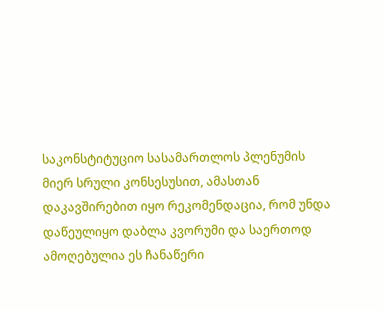საკონსტიტუციო სასამართლოს პლენუმის მიერ სრული კონსესუსით, ამასთან დაკავშირებით იყო რეკომენდაცია, რომ უნდა დაწეულიყო დაბლა კვორუმი და საერთოდ ამოღებულია ეს ჩანაწერი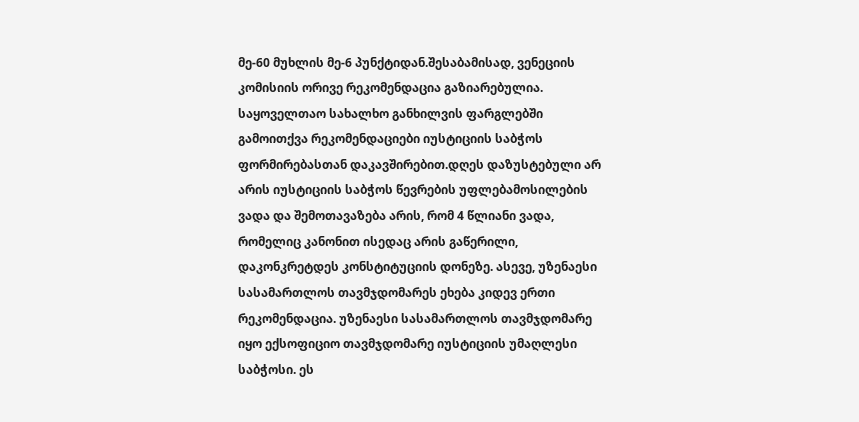მე-60 მუხლის მე-6 პუნქტიდან.შესაბამისად, ვენეციის კომისიის ორივე რეკომენდაცია გაზიარებულია. საყოველთაო სახალხო განხილვის ფარგლებში გამოითქვა რეკომენდაციები იუსტიციის საბჭოს ფორმირებასთან დაკავშირებით.დღეს დაზუსტებული არ არის იუსტიციის საბჭოს წევრების უფლებამოსილების ვადა და შემოთავაზება არის, რომ 4 წლიანი ვადა, რომელიც კანონით ისედაც არის გაწერილი, დაკონკრეტდეს კონსტიტუციის დონეზე. ასევე, უზენაესი სასამართლოს თავმჯდომარეს ეხება კიდევ ერთი რეკომენდაცია. უზენაესი სასამართლოს თავმჯდომარე იყო ექსოფიციო თავმჯდომარე იუსტიციის უმაღლესი საბჭოსი. ეს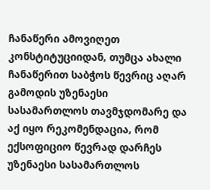ჩანაწერი ამოვიღეთ კონსტიტუციიდან, თუმცა ახალი ჩანაწერით საბჭოს წევრიც აღარ გამოდის უზენაესი სასამართლოს თავმჯდომარე და აქ იყო რეკომენდაცია, რომ ექსოფიციო წევრად დარჩეს უზენაესი სასამართლოს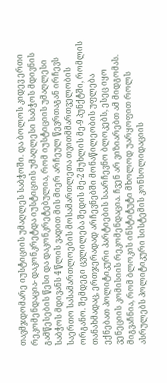თავმჯდომარე იუსტიციის უმაღლეს საბჭოში. და ბოლოს კიდევ ერთი რეკომენდაცია- დაკონკრეტდა იუსტიციის უმაღლესი საბჭოს მდივნის გამწესების წესი და დაკონკრეტებულია, რომ იუსტიციის უმაღლესი საბჭოს მდივანს 4 წლის ვადით მის მიერ არჩეულ წევრთაგან ირჩევს საერთო სასამართლოების მოსამართლეთა თვითმმართველობის ორგანო. შემდეგი ცვლილება შედის მე-2 მუხლის მე-9 პუნქტში, რომლის თანახმადაც, ერთჯერადად არჩევნებში მონაწილეობის უფლება ექნებათ პოლიტიკური პარტიების საარჩევნო ბლოკებს, ესეც იყო ვენეციის კომისიის რეკომენდაცია. ჩვენ არ ვიზიარებთ ამ მიდგომას. მიგვაჩნია, რომ ბლოკის ინსტიტუტი მხოლოდ უარყოფით როლს ასრულებს პოლიტიკური სისტემის კონსოლიდაციის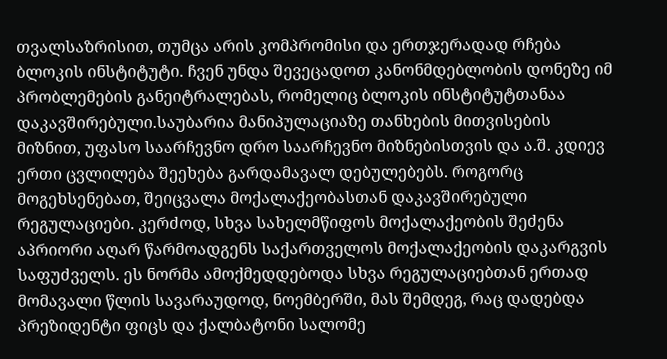თვალსაზრისით, თუმცა არის კომპრომისი და ერთჯერადად რჩება ბლოკის ინსტიტუტი. ჩვენ უნდა შევეცადოთ კანონმდებლობის დონეზე იმ პრობლემების განეიტრალებას, რომელიც ბლოკის ინსტიტუტთანაა დაკავშირებული.საუბარია მანიპულაციაზე თანხების მითვისების მიზნით, უფასო საარჩევნო დრო საარჩევნო მიზნებისთვის და ა.შ. კდიევ ერთი ცვლილება შეეხება გარდამავალ დებულებებს. როგორც მოგეხსენებათ, შეიცვალა მოქალაქეობასთან დაკავშირებული რეგულაციები. კერძოდ, სხვა სახელმწიფოს მოქალაქეობის შეძენა აპრიორი აღარ წარმოადგენს საქართველოს მოქალაქეობის დაკარგვის საფუძველს. ეს ნორმა ამოქმედდებოდა სხვა რეგულაციებთან ერთად მომავალი წლის სავარაუდოდ, ნოემბერში, მას შემდეგ, რაც დადებდა პრეზიდენტი ფიცს და ქალბატონი სალომე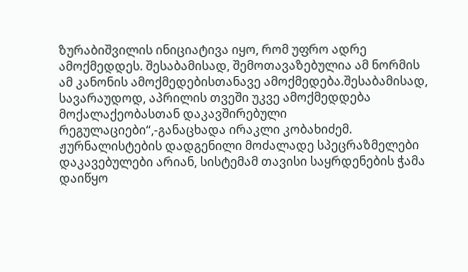ზურაბიშვილის ინიციატივა იყო, რომ უფრო ადრე ამოქმედდეს. შესაბამისად, შემოთავაზებულია ამ ნორმის ამ კანონის ამოქმედებისთანავე ამოქმედება.შესაბამისად, სავარაუდოდ, აპრილის თვეში უკვე ამოქმედდება მოქალაქეობასთან დაკავშირებული რეგულაციები“,-განაცხადა ირაკლი კობახიძემ.
ჟურნალისტების დადგენილი მოძალადე სპეცრაზმელები დაკავებულები არიან, სისტემამ თავისი საყრდენების ჭამა დაიწყო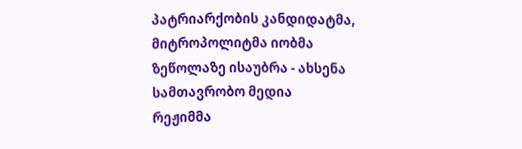პატრიარქობის კანდიდატმა, მიტროპოლიტმა იობმა ზეწოლაზე ისაუბრა - ახსენა სამთავრობო მედია
რეჟიმმა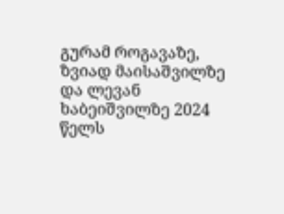გურამ როგავაზე, ზვიად მაისაშვილზე და ლევან ხაბეიშვილზე 2024 წელს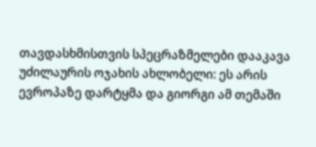თავდასხმისთვის სპეცრაზმელები დააკავა
უძილაურის ოჯახის ახლობელი: ეს არის ევროპაზე დარტყმა და გიორგი ამ თემაში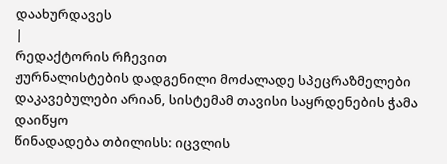დაახურდავეს
|
რედაქტორის რჩევით
ჟურნალისტების დადგენილი მოძალადე სპეცრაზმელები დაკავებულები არიან, სისტემამ თავისი საყრდენების ჭამა დაიწყო
წინადადება თბილისს: იცვლის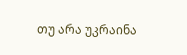თუ არა უკრაინა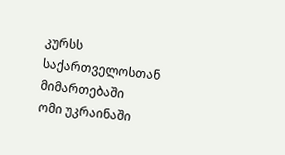კურსს საქართველოსთან მიმართებაში
ომი უკრაინაში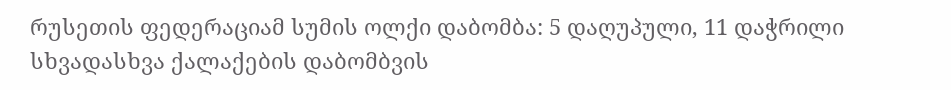რუსეთის ფედერაციამ სუმის ოლქი დაბომბა: 5 დაღუპული, 11 დაჭრილი
სხვადასხვა ქალაქების დაბომბვის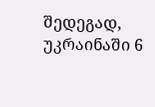შედეგად, უკრაინაში 6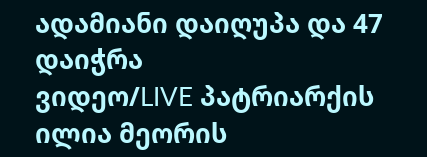ადამიანი დაიღუპა და 47 დაიჭრა
ვიდეო/LIVE პატრიარქის ილია მეორის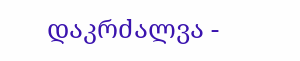დაკრძალვა -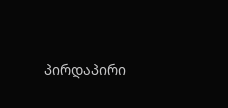პირდაპირი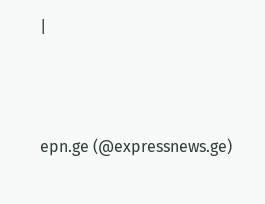|





epn.ge (@expressnews.ge)